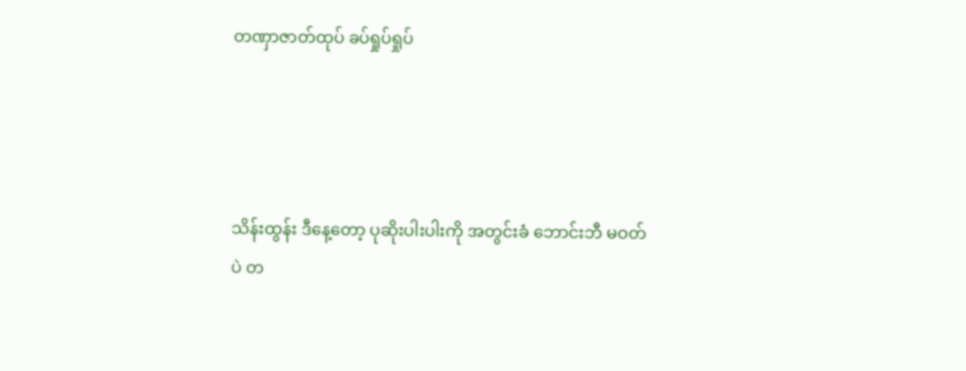တဏှာဇာတ်ထုပ် ခပ်ရှုပ်ရှုပ်




သိန်းထွန်း ဒီနေ့တော့ ပုဆိုးပါးပါးကို အတွင်းခံ ဘောင်းဘီ မဝတ်ပဲ တ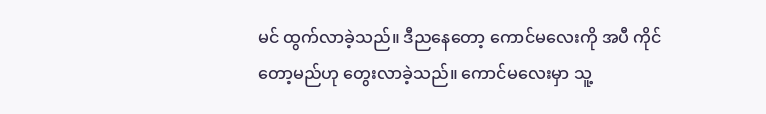မင် ထွက်လာခဲ့သည်။ ဒီညနေတော့ ကောင်မလေးကို အပီ ကိုင်တော့မည်ဟု တွေးလာခဲ့သည်။ ကောင်မလေးမှာ သူ့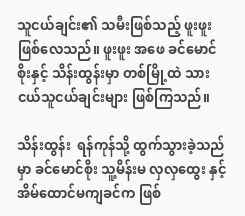သူငယ်ချင်း၏ သမီးဖြစ်သည့် ဖူးဖူး ဖြစ်လေသည်။ ဖူးဖူး အဖေ ခင်မောင်စိုးနှင့် သိန်းထွန်းမှာ တစ်မြို့ထဲ သား ငယ်သူငယ်ချင်းများ ဖြစ်ကြသည်။

သိန်းထွန်း  ရန်ကုန်သို့ ထွက်သွားခဲ့သည်မှာ ခင်မောင်စိုး သူ့မိန်းမ လှလှထွေး နှင့် အိမ်ထောင်မကျခင်က ဖြစ်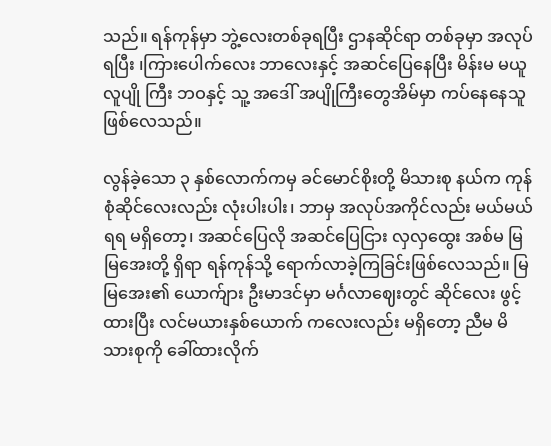သည်။ ရန်ကုန်မှာ ဘွဲ့လေးတစ်ခုရပြီး ဌာနဆိုင်ရာ တစ်ခုမှာ အလုပ်ရပြီး ၊ကြားပေါက်လေး ဘာလေးနှင့် အဆင်ပြေနေပြီး မိန်းမ မယူ လူပျို ကြီး ဘဝနှင့် သူ့ အဒေါ် အပျိုကြီးတွေအိမ်မှာ ကပ်နေနေသူ ဖြစ်လေသည်။

လွန်ခဲ့သော ၃ နှစ်လောက်ကမှ ခင်မောင်စိုးတို့ မိသားစု နယ်က ကုန်စုံဆိုင်လေးလည်း လုံးပါးပါး၊ ဘာမှ အလုပ်အကိုင်လည်း မယ်မယ်ရရ မရှိတော့၊ အဆင်ပြေလို အဆင်ပြေငြား လှလှထွေး အစ်မ မြမြအေးတို့ ရှိရာ ရန်ကုန်သို့ ရောက်လာခဲ့ကြခြင်းဖြစ်လေသည်။ မြမြအေး၏ ယောက်ျား ဦးမာဒင်မှာ မင်္ဂလာဈေးတွင် ဆိုင်လေး ဖွင့်ထားပြီး လင်မယားနှစ်ယောက် ကလေးလည်း မရှိတော့ ညီမ မိသားစုကို ခေါ်ထားလိုက်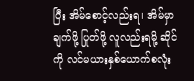ပြီး အိမ်စောင့်လည်းရ၊ အိမ်မှာ ချက်ဖို့ ပြုတ်ဖို့ လူလည်းရမို့ ဆိုင်ကို လင်မယားနှစ်ယောက်စလုံး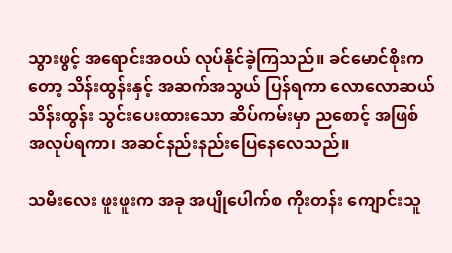သွားဖွင့် အရောင်းအဝယ် လုပ်နိုင်ခဲ့ကြသည်။ ခင်မောင်စိုးကတော့ သိန်းထွန်းနှင့် အဆက်အသွယ် ပြန်ရကာ လောလောဆယ် သိန်းထွန်း သွင်းပေးထားသော ဆိပ်ကမ်းမှာ ညစောင့် အဖြစ် အလုပ်ရကာ၊ အဆင်နည်းနည်းပြေနေလေသည်။

သမီးလေး ဖူးဖူးက အခု အပျိုပေါက်စ ကိုးတန်း ကျောင်းသူ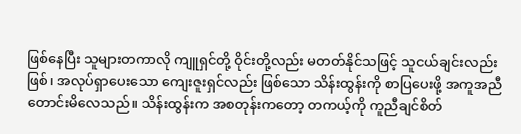ဖြစ်နေပြီး သူများတကာလို ကျူရှင်တို့ ဝိုင်းတို့လည်း မတတ်နိုင်သဖြင့် သူငယ်ချင်းလည်းဖြစ်၊ အလုပ်ရှာပေးသော ကျေးဇူးရှင်လည်း ဖြစ်သော သိန်းထွန်းကို စာပြပေးဖို့ အကူအညီ တောင်းမိလေသည်။ သိန်းထွန်းက အစတုန်းကတော့ တကယ့်ကို ကူညီချင်စိတ်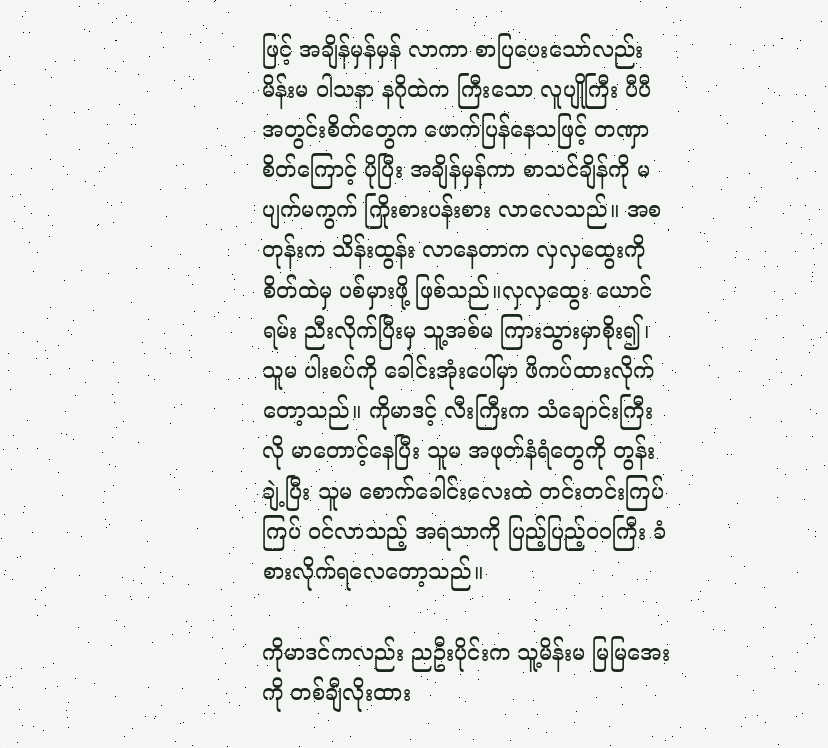ဖြင့် အချိန်မှန်မှန် လာကာ စာပြပေးသော်လည်း မိန်းမ ဝါသနာ နဂိုထဲက ကြီးသော လူပျိုကြီး ပီပီ အတွင်းစိတ်တွေက ဖောက်ပြန်နေသဖြင့် တဏှာစိတ်ကြောင့် ပိုပြီး အချိန်မှန်ကာ စာသင်ချိန်ကို မပျက်မကွက် ကြိုးစားပန်းစား လာလေသည်။ အစတုန်းက သိန်းထွန်း လာနေတာက လှလှထွေးကို စိတ်ထဲမှ ပစ်မှားဖို့ ဖြစ်သည်။လှလှထွေး ယောင်ရမ်း ညီးလိုက်ပြီးမှ သူ့အစ်မ ကြားသွားမှာစိုး၍၊ သူမ ပါးစပ်ကို ခေါင်းအုံးပေါ်မှာ ဖိကပ်ထားလိုက်တော့သည်။ ကိုမာဒင့် လီးကြီးက သံချောင်းကြီးလို မာတောင့်နေပြီး သူမ အဖုတ်နံရံတွေကို တွန်းချဲ့ပြီး သူမ စောက်ခေါင်းလေးထဲ တင်းတင်းကြပ်ကြပ် ဝင်လာသည့် အရသာကို ပြည့်ပြည့်၀၀ကြီး ခံစားလိုက်ရလေတော့သည်။

ကိုမာဒင်ကလည်း ညဦးပိုင်းက သူ့မိန်းမ မြမြအေးကို တစ်ချီလိုးထား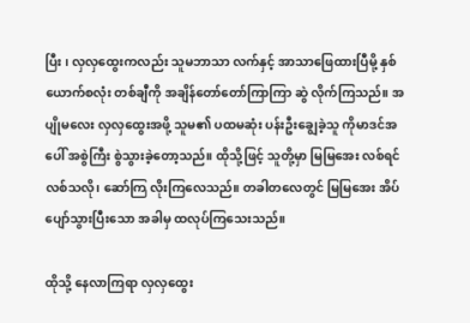ပြီး ၊ လှလှထွေးကလည်း သူမဘာသာ လက်နှင့် အာသာဖြေထားပြီမို့ နှစ်ယောက်စလုံး တစ်ချီကို အချိန်တော်တော်ကြာကြာ ဆွဲ လိုက်ကြသည်။ အပျိုမလေး လှလှထွေးအဖို့ သူမ၏ ပထမဆုံး ပန်းဦးချွေခဲ့သူ ကိုမာဒင်အပေါ် အစွဲကြီး စွဲသွားခဲ့တော့သည်။ ထိုသို့ဖြင့် သူတို့မှာ မြမြအေး လစ်ရင် လစ်သလို၊ ဆော်ကြ လိုးကြလေသည်။ တခါတလေတွင် မြမြအေး အိပ်ပျော်သွားပြီးသော အခါမှ ထလုပ်ကြသေးသည်။

ထိုသို့ နေလာကြရာ လှလှထွေး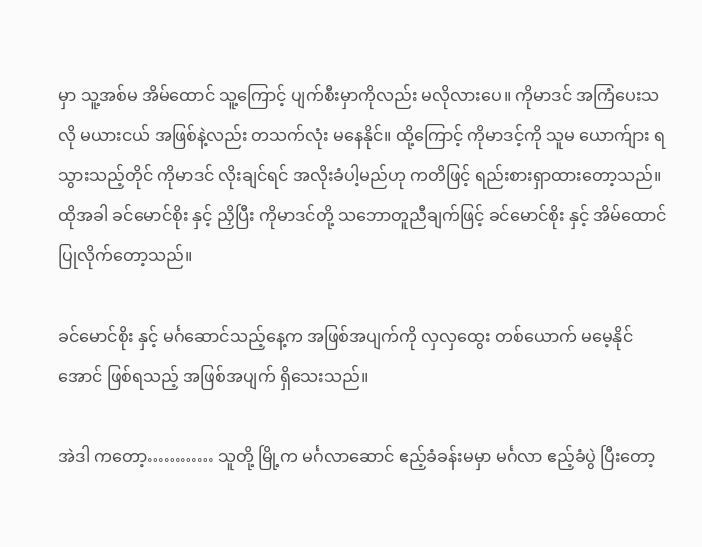မှာ သူ့အစ်မ အိမ်ထောင် သူ့ကြောင့် ပျက်စီးမှာကိုလည်း မလိုလားပေ။ ကိုမာဒင် အကြံပေးသလို မယားငယ် အဖြစ်နဲ့လည်း တသက်လုံး မနေနိုင်။ ထို့ကြောင့် ကိုမာဒင့်ကို သူမ ယောက်ျား ရသွားသည့်တိုင် ကိုမာဒင် လိုးချင်ရင် အလိုးခံပါ့မည်ဟု ကတိဖြင့် ရည်းစားရှာထားတော့သည်။ ထိုအခါ ခင်မောင်စိုး နှင့် ညှိပြီး ကိုမာဒင်တို့ သဘောတူညီချက်ဖြင့် ခင်မောင်စိုး နှင့် အိမ်ထောင်ပြုလိုက်တော့သည်။

ခင်မောင်စိုး နှင့် မင်္ဂဆောင်သည့်နေ့က အဖြစ်အပျက်ကို လှလှထွေး တစ်ယောက် မမေ့နိုင်အောင် ဖြစ်ရသည့် အဖြစ်အပျက် ရှိသေးသည်။

အဲဒါ ကတော့………… သူတို့ မြို့က မင်္ဂလာဆောင် ဧည့်ခံခန်းမမှာ မင်္ဂလာ ဧည့်ခံပွဲ ပြီးတော့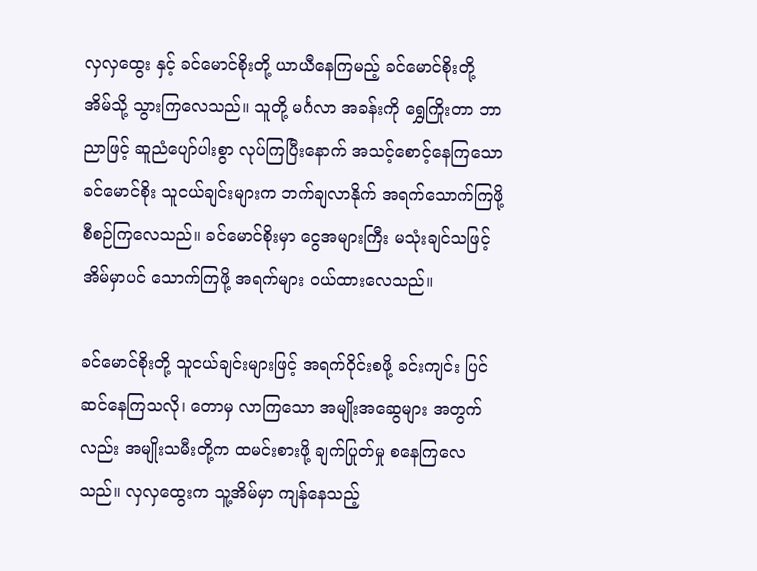လှလှထွေး နှင့် ခင်မောင်စိုးတို့ ယာယီနေကြမည့် ခင်မောင်စိုးတို့ အိမ်သို့ သွားကြလေသည်။ သူတို့ မင်္ဂလာ အခန်းကို ရွှေကြိုးတာ ဘာညာဖြင့် ဆူညံပျော်ပါးစွာ လုပ်ကြပြီးနောက် အသင့်စောင့်နေကြသော ခင်မောင်စိုး သူငယ်ချင်းများက ဘက်ချလာနိုက် အရက်သောက်ကြဖို့ စီစဉ်ကြလေသည်။ ခင်မောင်စိုးမှာ ငွေအများကြီး မသုံးချင်သဖြင့် အိမ်မှာပင် သောက်ကြဖို့ အရက်များ ဝယ်ထားလေသည်။

ခင်မောင်စိုးတို့ သူငယ်ချင်းများဖြင့် အရက်ဝိုင်းစဖို့ ခင်းကျင်း ပြင်ဆင်နေကြသလို၊ တောမှ လာကြသော အမျိုးအဆွေများ အတွက်လည်း အမျိုးသမီးတို့က ထမင်းစားဖို့ ချက်ပြုတ်မှု စနေကြလေသည်။ လှလှထွေးက သူ့အိမ်မှာ ကျန်နေသည့်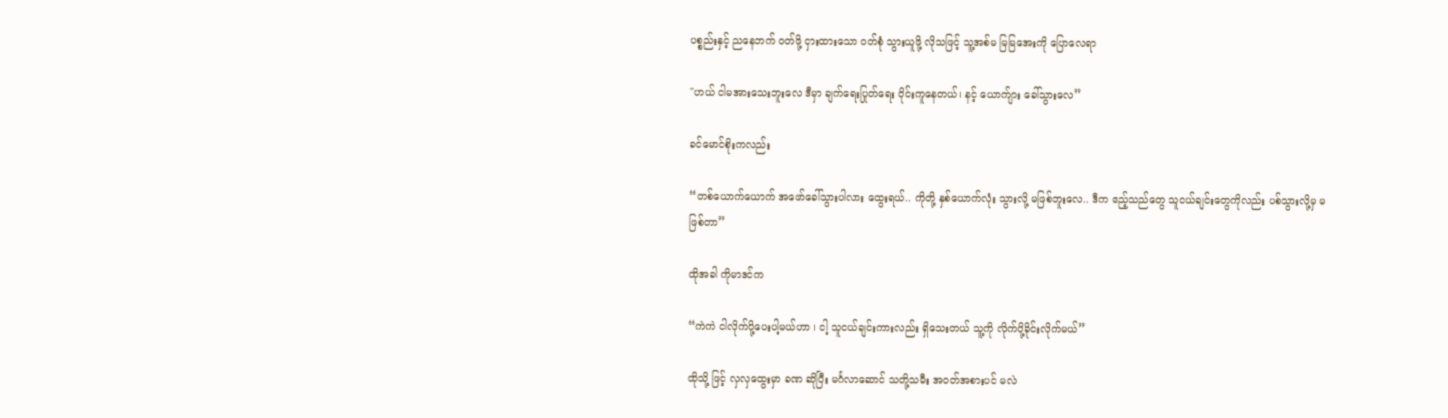ပစ္စည်းနှင့် ညနေဘက် ဝတ်ဖို့ ငှားထားသော ဝတ်စုံ သွားယူဖို့ လိုသဖြင့် သူ့အစ်မ မြမြအေးကို ပြောလေရာ

"ဟယ် ငါမအားသေးဘူးလေ ဒီမှာ ချက်ရေးပြုတ်ရေး ဝိုင်းကူနေတယ်၊ နင့် ယောက်ျား ခေါ်သွားလေ”

ခင်မောင်စိုးကလည်း

“တစ်ယောက်ယောက် အဖော်ခေါ်သွားပါလား ထွေးရယ်.. ကိုတို့ နှစ်ယောက်လုံး သွားလို့ မဖြစ်ဘူးလေ.. ဒီက ဧည့်သည်တွေ သူငယ်ချင်းတွေကိုလည်း ပစ်သွားလို့မှ မဖြစ်တာ”

ထိုအခါ ကိုမာဒင်က

“ကဲကဲ ငါလိုက်ပို့ပေးပါ့မယ်ဟာ ၊ ငါ့ သူငယ်ချင်းကားလည်း ရှိသေးတယ် သူ့ကို လိုက်ပို့ခိုင်းလိုက်မယ်”

ထိုသို့ ဖြင့် လှလှထွေးမှာ ခဏ ဆိုပြီး မင်္ဂလာဆောင် သတို့သမီး အဝတ်အစားပင် မလဲ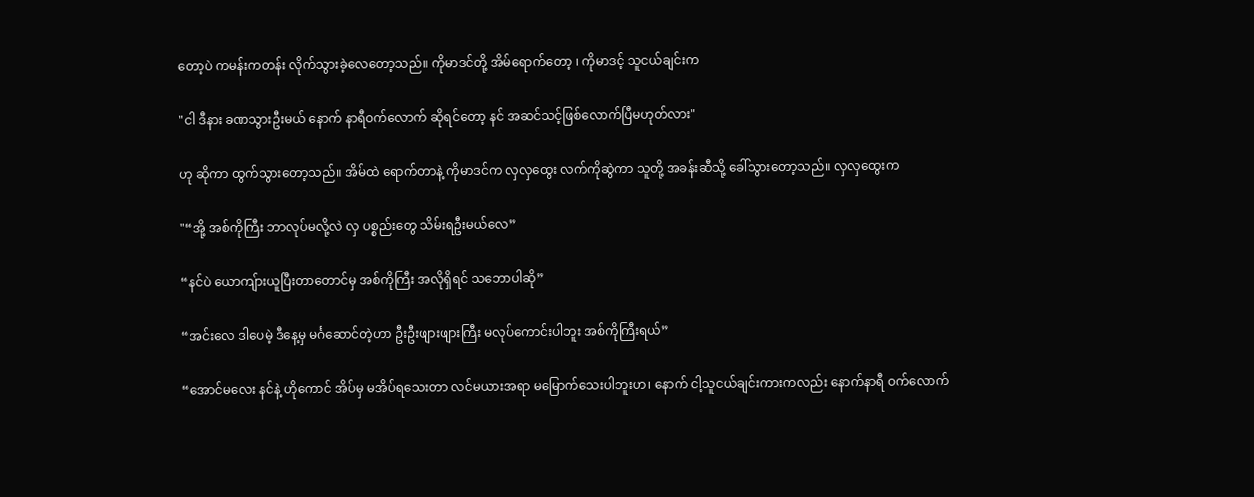တော့ပဲ ကမန်းကတန်း လိုက်သွားခဲ့လေတော့သည်။ ကိုမာဒင်တို့ အိမ်ရောက်တော့ ၊ ကိုမာဒင့် သူငယ်ချင်းက

"ငါ ဒီနား ခဏသွားဦးမယ် နောက် နာရီဝက်လောက် ဆိုရင်တော့ နင် အဆင်သင့်ဖြစ်လောက်ပြီမဟုတ်လား"

ဟု ဆိုကာ ထွက်သွားတော့သည်။ အိမ်ထဲ ရောက်တာနဲ့ ကိုမာဒင်က လှလှထွေး လက်ကိုဆွဲကာ သူတို့ အခန်းဆီသို့ ခေါ်သွားတော့သည်။ လှလှထွေးက

"“အို့ အစ်ကိုကြီး ဘာလုပ်မလို့လဲ လှ ပစ္စည်းတွေ သိမ်းရဦးမယ်လေ”

“နင်ပဲ ယောကျ်ားယူပြီးတာတောင်မှ အစ်ကိုကြီး အလိုရှိရင် သဘောပါဆို”

“အင်းလေ ဒါပေမဲ့ ဒီနေ့မှ မင်္ဂဆောင်တဲ့ဟာ ဦးဦးဖျားဖျားကြီး မလုပ်ကောင်းပါဘူး အစ်ကိုကြီးရယ်”

“အောင်မလေး နင်နဲ့ ဟိုကောင် အိပ်မှ မအိပ်ရသေးတာ လင်မယားအရာ မမြောက်သေးပါဘူးဟ၊ နောက် ငါ့သူငယ်ချင်းကားကလည်း နောက်နာရီ ဝက်လောက်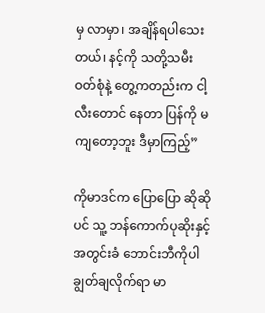မှ လာမှာ၊ အချိန်ရပါသေးတယ်၊ နင့်ကို သတို့သမီး ဝတ်စုံနဲ့ တွေ့ကတည်းက ငါ့လီးတောင် နေတာ ပြန်ကို မကျတော့ဘူး ဒီမှာကြည့်”

ကိုမာဒင်က ပြောပြော ဆိုဆိုပင် သူ့ ဘန်ကောက်ပုဆိုးနှင့် အတွင်းခံ ဘောင်းဘီကိုပါ ချွတ်ချလိုက်ရာ မာ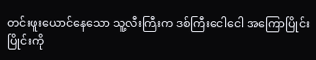တင်းဖူးယောင်နေသော သူ့လီးကြီးက ဒစ်ကြီးငေါငေါ အကြောပြိုင်းပြိုင်းကို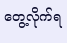တွေ့လိုက်ရ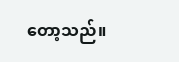တော့သည်။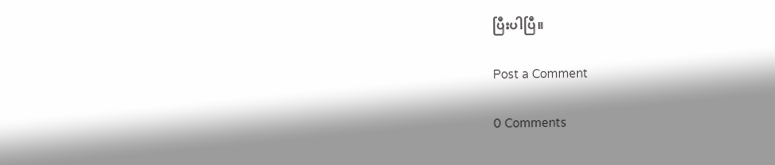ပြီးပါပြီ။

Post a Comment

0 Comments